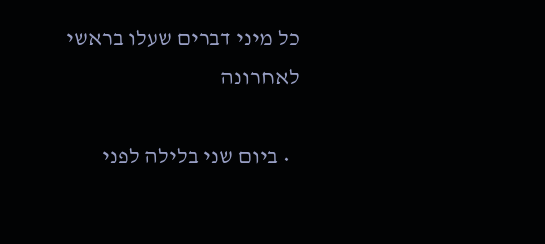כל מיני דברים שעלו בראשי לאחרונה

  • ביום שני בלילה לפני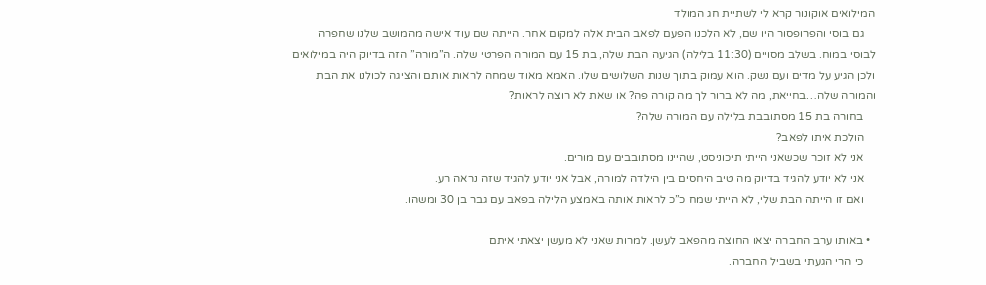המילואים אוקונור קרא לי לשתיית חג המולד
    גם בוסי והפרופסור היו שם, לא הלכנו הפעם לפאב הבית אלה למקום אחר. הייתה שם עוד אישה מהמושב שלנו שחפרה לבוסי במוח. בשלב מסויים (11:30 בלילה) הגיעה הבת שלה, בת 15 עם המורה הפרטי שלה. ה”מורה” הזה בדיוק היה במילואים ולכן הגיע על מדים ועם נשק. הוא עמוק בתוך שנות השלושים שלו. האמא מאוד שמחה לראות אותם והציגה לכולנו את הבת והמורה שלה…בחייאת, מה לא ברור לך מה קורה פה? או שאת לא רוצה לראות?
    בחורה בת 15 מסתובבת בלילה עם המורה שלה?
    הולכת איתו לפאב?
    אני לא זוכר שכשאני הייתי תיכוניסט, שהיינו מסתובבים עם מורים.
    אני לא יודע להגיד בדיוק מה טיב היחסים בין הילדה למורה, אבל אני יודע להגיד שזה נראה רע.
    ואם זו הייתה הבת שלי, לא הייתי שמח כ”כ לראות אותה באמצע הלילה בפאב עם גבר בן 30 ומשהו.

  • באותו ערב החברה יצאו החוצה מהפאב לעשן. למרות שאני לא מעשן יצאתי איתם
    כי הרי הגעתי בשביל החברה.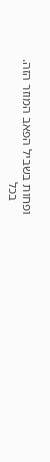ופחות בשביל הפאב המוזר הזה.
    בכל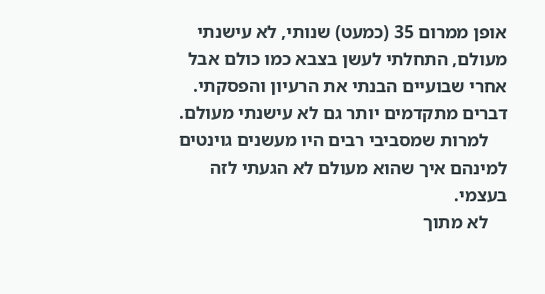אופן ממרום 35 (כמעט) שנותי, לא עישנתי מעולם, התחלתי לעשן בצבא כמו כולם אבל אחרי שבועיים הבנתי את הרעיון והפסקתי. דברים מתקדמים יותר גם לא עישנתי מעולם.
    למרות שמסביבי רבים היו מעשנים גוינטים למינהם איך שהוא מעולם לא הגעתי לזה בעצמי.
    לא מתוך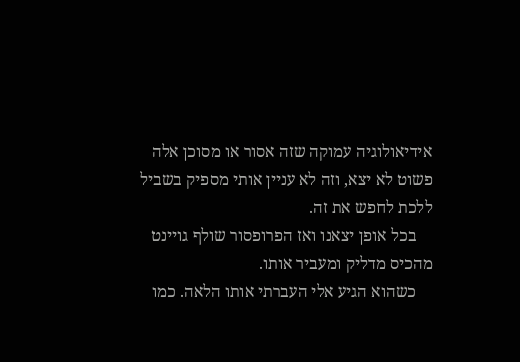אידיאולוגיה עמוקה שזה אסור או מסוכן אלה פשוט לא יצא, וזה לא עניין אותי מספיק בשביל ללכת לחפש את זה.
    בכל אופן יצאנו ואז הפרופסור שולף גויינט מהכיס מדליק ומעביר אותו.
    כשהוא הגיע אלי העברתי אותו הלאה. כמו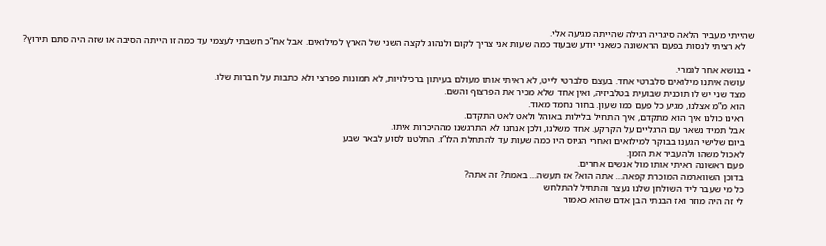שהייתי מעביר הלאה סיגריה רגילה שהייתה מגיעה אלי.
    לא רציתי לנסות בפעם הראשונה כשאני יודע שבעוד כמה שעות אני צריך לקום ולנהוג לקצה השני של הארץ למילואים. אבל אח”כ חשבתי לעצמי עד כמה זו הייתה הסיבה או שזה היה סתם תירוץ?

  • בנושא אחר לגמרי.
    עושה איתנו מילואים סלברטי אחד. בעצם סלברטי לייט, לא ראיתי אותו מעולם בעיתון ברכילויות, לא תמונות פפרצי ולא כתבות על חברות שלו.
    מצד שני יש לו תוכנית שבועית בטלביזיה, ואין אחד שלא מכיר את הפרצוף והשם.
    הוא מ”מ אצלנו, מגיע כל פעם כמו שעון. בחור נחמד מאוד.
    ראינו כולנו איך הוא מתקדם, איך התחיל בלילות באוהל ולאט לאט התקדם.
    אבל תמיד נשאר עם הרגליים על הקרקע. אחד משלנו, ולכן אנחנו לא התרגשנו מההיכרות איתו.
    ביום שלישי הגענו בבוקר למילואים ואחרי הגיוס היו כמה שעות עד להתחלת הלו”ז. החלטנו לסוע לבאר שבע
    לאכול משהו ולהעביר את הזמן.
    פעם ראשונה ראיתי אותו מול אנשים אחרים.
    בדוכן השווארמה המוכרת קפאה… אתה הוא? אז תעשה… באמת? זה אתה?
    כל מי שעבר ליד השולחן שלנו נעצר והתחיל להתלחש
    לי זה היה מוזר ואז הבנתי הבן אדם שהוא כאמור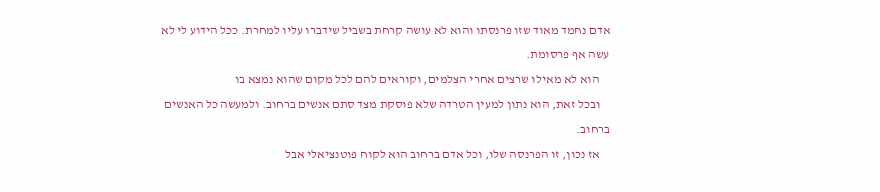אדם נחמד מאוד שזו פרנסתו והוא לא עושה קרחת בשביל שידברו עליו למחרת. ככל הידוע לי לא עשה אף פרסומת.
    הוא לא מאילו שרצים אחרי הצלמים, וקוראים להם לכל מקום שהוא נמצא בו
    ובכל זאת, הוא נתון למעין הטרדה שלא פוסקת מצד סתם אנשים ברחוב. ולמעשה כל האנשים ברחוב.
    אז נכון, זו הפרנסה שלו, וכל אדם ברחוב הוא לקוח פוטנציאלי אבל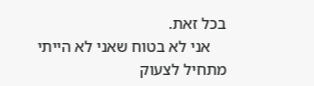בכל זאת.
    אני לא בטוח שאני לא הייתי מתחיל לצעוק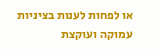או לפחות לענות בציניות עמוקה ועוקצת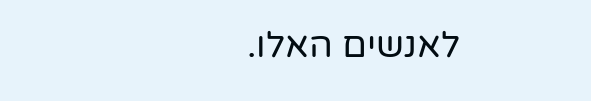לאנשים האלו.